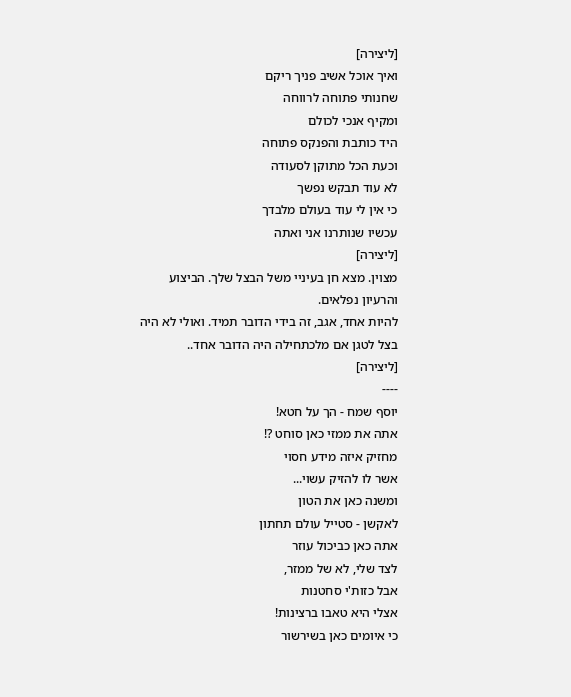[ליצירה]
ואיך אוכל אשיב פניך ריקם
שחנותי פתוחה לרווחה
ומקיף אנכי לכולם
היד כותבת והפנקס פתוחה
וכעת הכל מתוקן לסעודה
לא עוד תבקש נפשך
כי אין לי עוד בעולם מלבדך
עכשיו שנותרנו אני ואתה
[ליצירה]
מצוין. מצא חן בעיניי משל הבצל שלך. הביצוע והרעיון נפלאים.
להיות אחד, אגב, זה בידי הדובר תמיד. ואולי לא היה בצל לטגן אם מלכתחילה היה הדובר אחד..
[ליצירה]
----
יוסף שמח - הך על חטא!
אתה את ממזי כאן סוחט ?!
מחזיק איזה מידע חסוי
אשר לו להזיק עשוי...
ומשנה כאן את הטון
לאקשן - סטייל עולם תחתון
אתה כאן כביכול עוזר
לצד שלי, לא של ממזר,
אבל כזות'י סחטנות
אצלי היא טאבו ברצינות!
כי איומים כאן בשירשור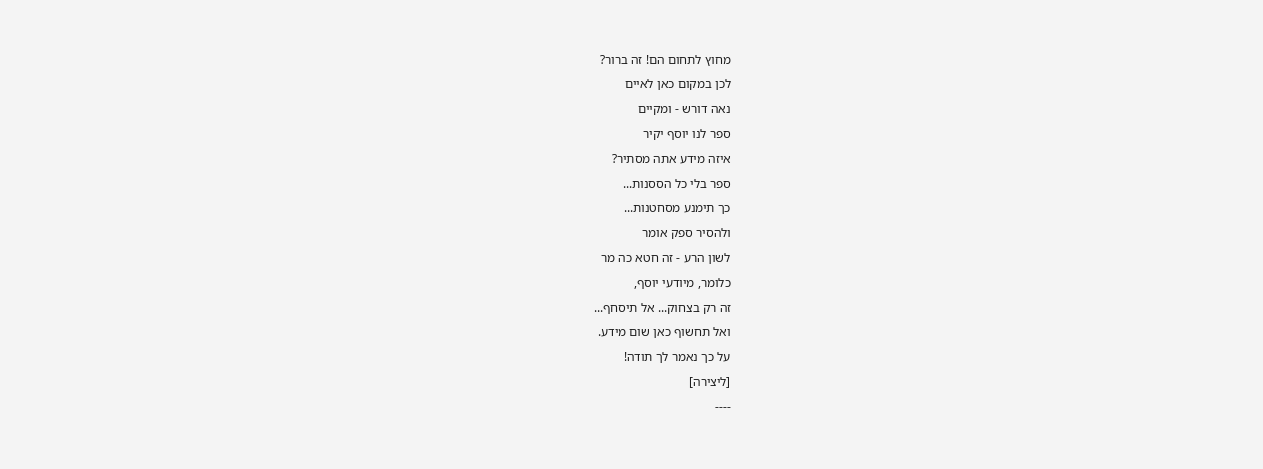מחוץ לתחום הם! זה ברור?
לכן במקום כאן לאיים
נאה דורש - ומקיים
ספר לנו יוסף יקיר
איזה מידע אתה מסתיר?
ספר בלי כל הססנות...
כך תימנע מסחטנות...
ולהסיר ספק אומר
לשון הרע - זה חטא כה מר
כלומר, מיודעי יוסף,
זה רק בצחוק... אל תיסחף...
ואל תחשוף כאן שום מידע.
על כך נאמר לך תודה!
[ליצירה]
----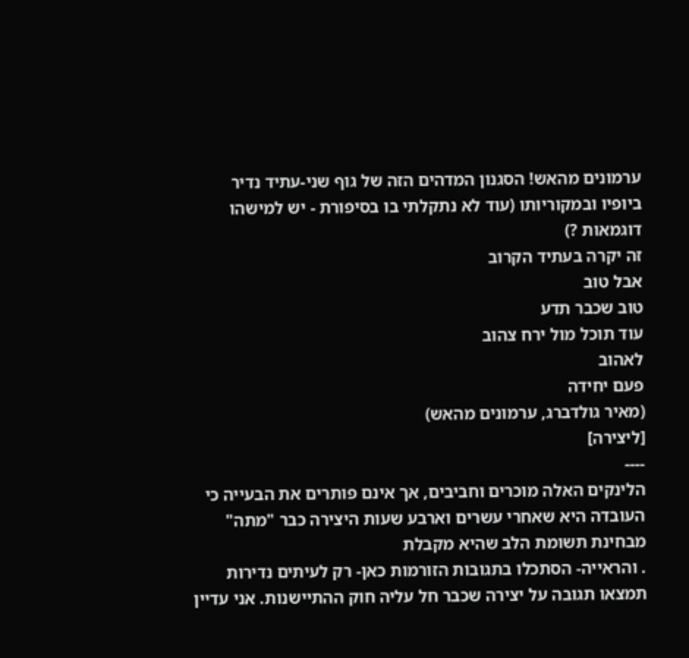ערמונים מהאש! הסגנון המדהים הזה של גוף שני-עתיד נדיר ביופיו ובמקוריותו (עוד לא נתקלתי בו בסיפורת - יש למישהו דוגמאות ?)
זה יקרה בעתיד הקרוב
אבל טוב
טוב שכבר תדע
עוד תוכל מול ירח צהוב
לאהוב
פעם יחידה
(מאיר גולדברג, ערמונים מהאש)
[ליצירה]
----
הלינקים האלה מוכרים וחביבים, אך אינם פותרים את הבעייה כי העובדה היא שאחרי עשרים וארבע שעות היצירה כבר "מתה" מבחינת תשומת הלב שהיא מקבלת
. והראייה- הסתכלו בתגובות הזורמות כאן- רק לעיתים נדירות תמצאו תגובה על יצירה שכבר חל עליה חוק ההתיישנות. אני עדיין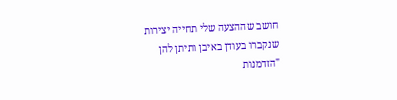חושב שההצעה שלי תחייה יצירות שנקברו בעודן באיבן ותיתן להן "הזדמנות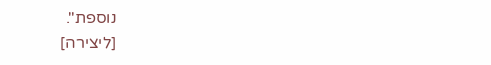נוספת".
[ליצירה]